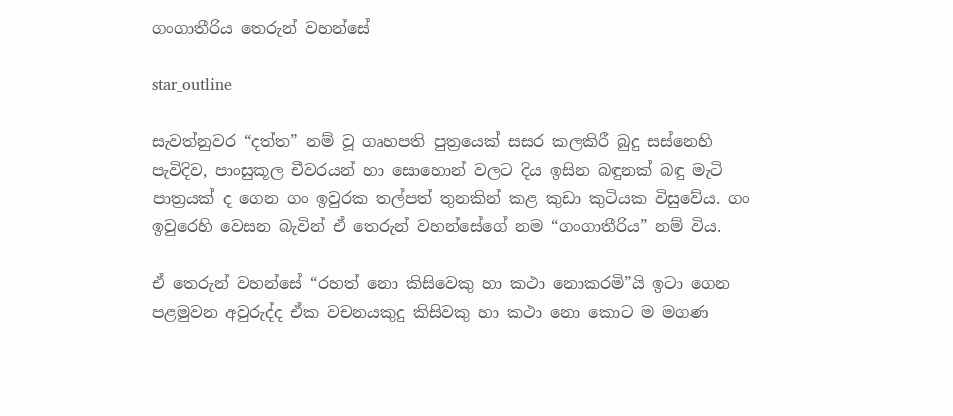ගංගාතීරිය තෙරුන් වහන්සේ

star_outline

සැවත්නුවර “දත්ත” නම් වූ ගෘහපති පුත්‍රයෙක් සසර කලකිරී බුදු සස්නෙහි පැවිදිව, පාංසුකූල චීවරයන් හා සොහොන් වලට දිය ඉසින බඳුනක් බඳු මැටි පාත්‍රයක් ද ගෙන ගං ඉවුරක තල්පත් තුනකින් කළ කුඩා කුටියක විසුවේය. ගං ඉවුරෙහි වෙසන බැවින් ඒ තෙරුන් වහන්සේගේ නම “ගංගාතීරිය” නම් විය.

ඒ තෙරුන් වහන්සේ “රහත් නො කිසිවෙකු හා කථා නොකරමි”යි ඉටා ගෙන පළමුවන අවුරුද්ද ඒක වචනයකුදු කිසිවකු හා කථා නො කොට ම මගණ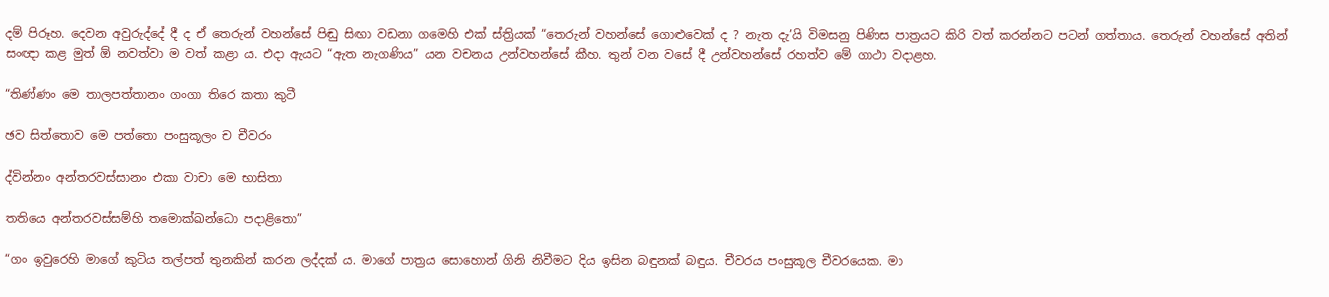දම් පිරූහ. දෙවන අවුරුද්දේ දී ද ඒ තෙරුන් වහන්සේ පිඬු සිඟා වඩනා ගමෙහි එක් ස්ත්‍රියක් “තෙරුන් වහන්සේ ගොළුවෙක් ද ? නැත දැ’යි විමසනු පිණිස පාත්‍රයට කිරි වත් කරන්නට පටන් ගත්තාය. තෙරුන් වහන්සේ අතින් සංඥා කළ මුත් ඕ නවත්වා ම වත් කළා ය. එදා ඇයට “ඇත නැගණිය” යන වචනය උන්වහන්සේ කීහ. තුන් වන වසේ දී උන්වහන්සේ රහත්ව මේ ගාථා වදාළහ.

“තිණ්ණං මෙ තාලපත්තානං ගංගා තිරෙ කතා කුටී

ඡව සිත්තොව මෙ පත්තො පංසුකූලං ච චීවරං

ද්වින්නං අන්තරවස්සානං එකා වාචා මෙ භාසිතා

තතියෙ අන්තරවස්සම්හි තමොක්ඛන්ධො පදාළිතො”

“ගං ඉවුරෙහි මාගේ කුටිය තල්පත් තුනකින් කරන ලද්දක් ය. මාගේ පාත්‍රය සොහොන් ගිනි නිවීමට දිය ඉසින බඳුනක් බඳුය. චීවරය පංසුකූල චීවරයෙක. මා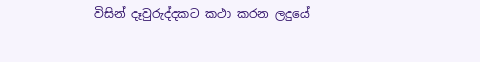විසින් දෑවුරුද්දකට කථා කරන ලදුයේ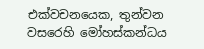එක්වචනයෙක, තුන්වන වසරෙහි මෝහස්කන්ධය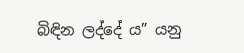බිඳින ලද්දේ ය” යනු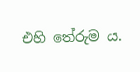එහි තේරුම ය.